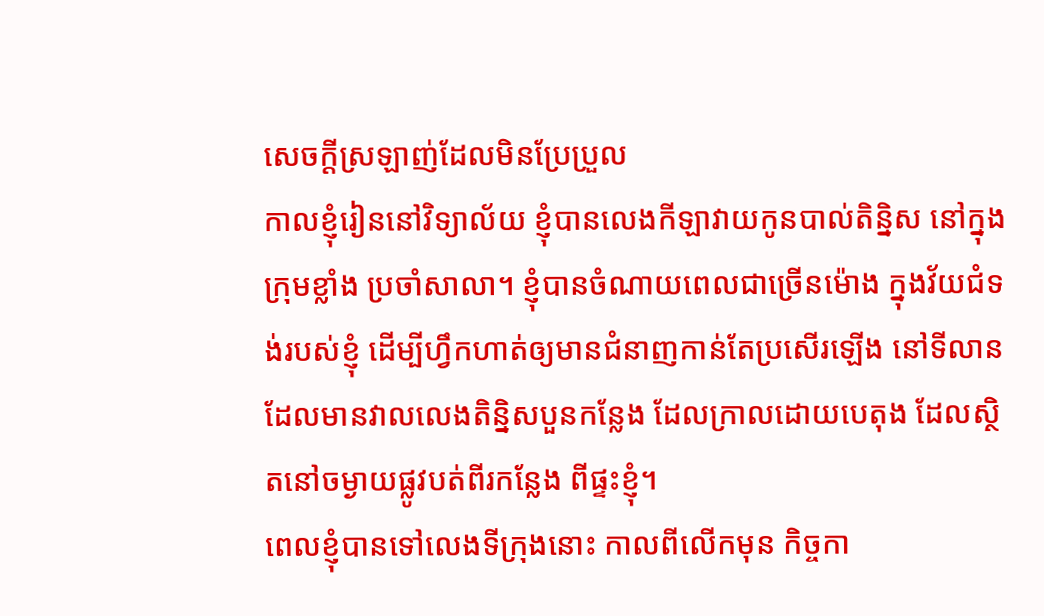សេចក្ដីស្រឡាញ់ដែលមិនប្រែប្រួល
កាលខ្ញុំរៀននៅវិទ្យាល័យ ខ្ញុំបានលេងកីឡាវាយកូនបាល់តិន្និស នៅក្នុងក្រុមខ្លាំង ប្រចាំសាលា។ ខ្ញុំបានចំណាយពេលជាច្រើនម៉ោង ក្នុងវ័យជំទង់របស់ខ្ញុំ ដើម្បីហ្វឹកហាត់ឲ្យមានជំនាញកាន់តែប្រសើរឡើង នៅទីលានដែលមានវាលលេងតិន្និសបួនកន្លែង ដែលក្រាលដោយបេតុង ដែលស្ថិតនៅចម្ងាយផ្លូវបត់ពីរកន្លែង ពីផ្ទះខ្ញុំ។
ពេលខ្ញុំបានទៅលេងទីក្រុងនោះ កាលពីលើកមុន កិច្ចកា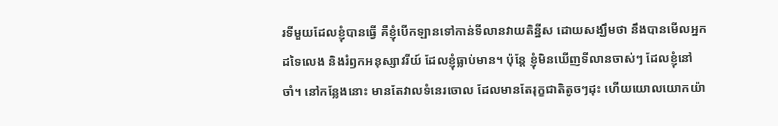រទីមួយដែលខ្ញុំបានធ្វើ គឺខ្ញុំបើកឡានទៅកាន់ទីលានវាយតិន្នីស ដោយសង្ឃឹមថា នឹងបានមើលអ្នកដទៃលេង និងរំឭកអនុស្សាវរីយ៍ ដែលខ្ញុំធ្លាប់មាន។ ប៉ុន្តែ ខ្ញុំមិនឃើញទីលានចាស់ៗ ដែលខ្ញុំនៅចាំ។ នៅកន្លែងនោះ មានតែវាលទំនេរចោល ដែលមានតែរុក្ខជាតិតូចៗដុះ ហើយយោលយោកយ៉ា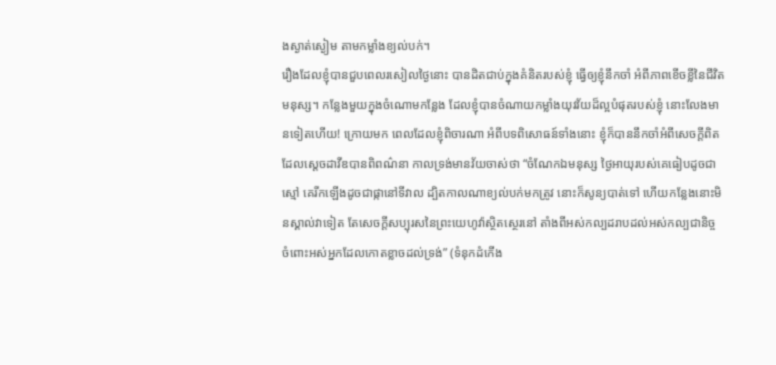ងស្ងាត់ស្ងៀម តាមកម្លាំងខ្យល់បក់។
រឿងដែលខ្ញុំបានជួបពេលរសៀលថ្ងៃនោះ បានដិតជាប់ក្នុងគំនិតរបស់ខ្ញុំ ធ្វើឲ្យខ្ញុំនឹកចាំ អំពីភាពខើចខ្លីនៃជីវិតមនុស្ស។ កន្លែងមួយក្នុងចំណោមកន្លែង ដែលខ្ញុំបានចំណាយកម្លាំងយុវវ័យដ៏ល្អបំផុតរបស់ខ្ញុំ នោះលែងមានទៀតហើយ! ក្រោយមក ពេលដែលខ្ញុំពិចារណា អំពីបទពិសោធន៍ទាំងនោះ ខ្ញុំក៏បាននឹកចាំអំពីសេចក្តីពិត ដែលស្ដេចដាវីឌបានពិពណ៌នា កាលទ្រង់មានវ័យចាស់ថា “ចំណែកឯមនុស្ស ថ្ងៃអាយុរបស់គេធៀបដូចជាស្មៅ គេរីកឡើងដូចជាផ្កានៅទីវាល ដ្បិតកាលណាខ្យល់បក់មកត្រូវ នោះក៏សូន្យបាត់ទៅ ហើយកន្លែងនោះមិនស្គាល់វាទៀត តែសេចក្តីសប្បុរសនៃព្រះយេហូវ៉ាស្ថិតស្ថេរនៅ តាំងពីអស់កល្បដរាបដល់អស់កល្បជានិច្ច ចំពោះអស់អ្នកដែលកោតខ្លាចដល់ទ្រង់” (ទំនុកដំកើង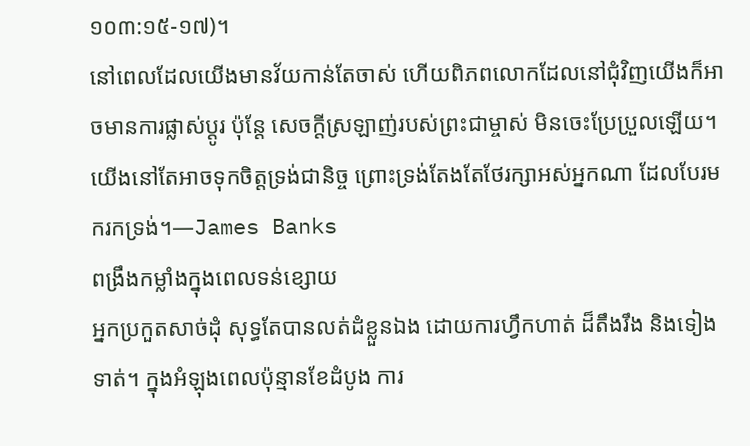១០៣:១៥-១៧)។
នៅពេលដែលយើងមានវ័យកាន់តែចាស់ ហើយពិភពលោកដែលនៅជុំវិញយើងក៏អាចមានការផ្លាស់ប្តូរ ប៉ុន្តែ សេចក្ដីស្រឡាញ់របស់ព្រះជាម្ចាស់ មិនចេះប្រែប្រួលឡើយ។ យើងនៅតែអាចទុកចិត្តទ្រង់ជានិច្ច ព្រោះទ្រង់តែងតែថែរក្សាអស់អ្នកណា ដែលបែរមករកទ្រង់។—James Banks
ពង្រឹងកម្លាំងក្នុងពេលទន់ខ្សោយ
អ្នកប្រកួតសាច់ដុំ សុទ្ធតែបានលត់ដំខ្លួនឯង ដោយការហ្វឹកហាត់ ដ៏តឹងរឹង និងទៀងទាត់។ ក្នុងអំឡុងពេលប៉ុន្មានខែដំបូង ការ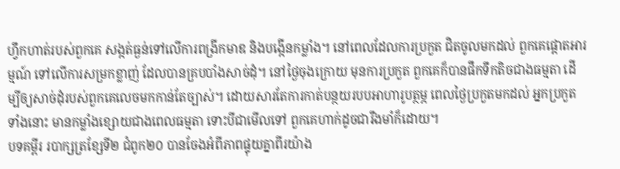ហ្វឹកហាត់របស់ពួកគេ សង្កត់ធ្ងន់ទៅលើការពង្រីកមាឌ និងបង្កើនកម្លាំង។ នៅពេលដែលការប្រកួត ជិតចូលមកដល់ ពួកគេផ្តោតអារម្មណ៍ ទៅលើការសម្រកខ្លាញ់ ដែលបានគ្របបាំងសាច់ដុំ។ នៅថ្ងៃចុងក្រោយ មុនការប្រកួត ពួកគេក៏បានផឹកទឹកតិចជាងធម្មតា ដើម្បីឲ្យសាច់ដុំរបស់ពួកគេលេចមកកាន់តែច្បាស់។ ដោយសារតែការកាត់បន្ថយរបបអាហារូបត្ថម្ភ ពេលថ្ងៃប្រកួតមកដល់ អ្នកប្រកួតទាំងនោះ មានកម្លាំងខ្សោយជាងពេលធម្មតា ទោះបីជាមើលទៅ ពួកគេហាក់ដូចជារឹងមាំក៏ដោយ។
បទគម្ពីរ របាក្សត្រខ្សែទី២ ជំពូក២០ បានចែងអំពីភាពផ្ទុយគ្នាពីរយ៉ាង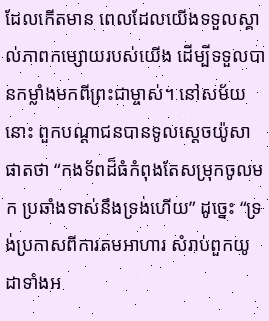ដែលកើតមាន ពេលដែលយើងទទួលស្គាល់ភាពកម្សោយរបស់យើង ដើម្បីទទួលបានកម្លាំងមកពីព្រះជាម្ចាស់។ នៅសម័យនោះ ពួកបណ្តាជនបានទូលស្ដេចយ៉ូសាផាតថា “កងទ័ពដ៏ធំកំពុងតែសម្រុកចូលមក ប្រឆាំងទាស់នឹងទ្រង់ហើយ” ដូច្នេះ “ទ្រង់ប្រកាសពីការតមអាហារ សំរាប់ពួកយូដាទាំងអ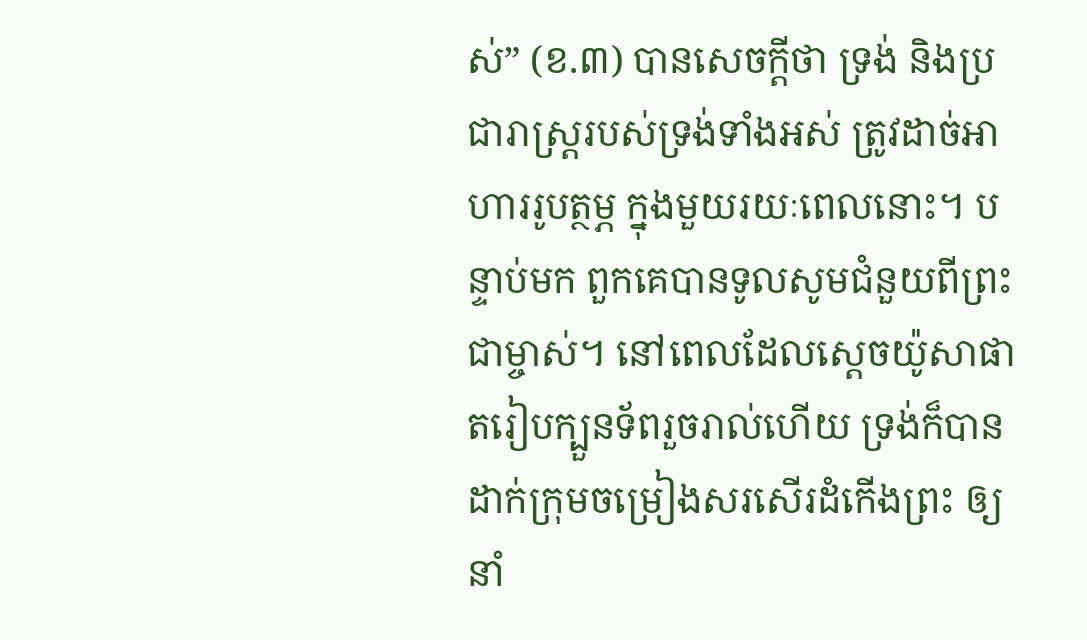ស់” (ខ.៣) បានសេចក្តីថា ទ្រង់ និងប្រជារាស្រ្តរបស់ទ្រង់ទាំងអស់ ត្រូវដាច់អាហាររូបត្ថម្ភ ក្នុងមួយរយៈពេលនោះ។ បន្ទាប់មក ពួកគេបានទូលសូមជំនួយពីព្រះជាម្ចាស់។ នៅពេលដែលស្ដេចយ៉ូសាផាតរៀបក្បួនទ័ពរួចរាល់ហើយ ទ្រង់ក៏បានដាក់ក្រុមចម្រៀងសរសើរដំកើងព្រះ ឲ្យនាំ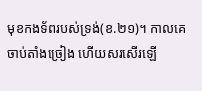មុខកងទ័ពរបស់ទ្រង់(ខ.២១)។ កាលគេចាប់តាំងច្រៀង ហើយសរសើរឡើ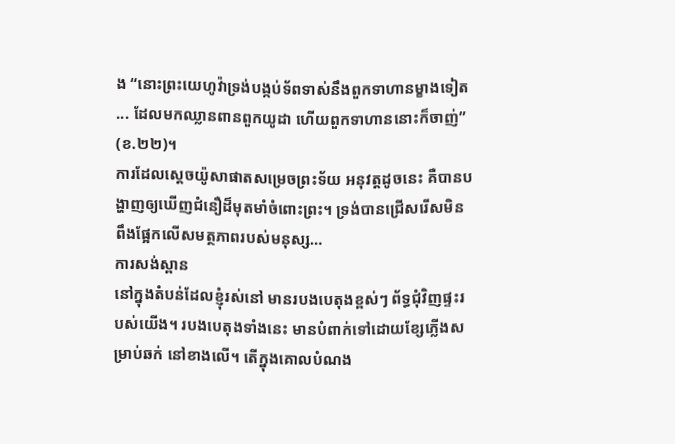ង “នោះព្រះយេហូវ៉ាទ្រង់បង្កប់ទ័ពទាស់នឹងពួកទាហានម្ខាងទៀត ... ដែលមកឈ្លានពានពួកយូដា ហើយពួកទាហាននោះក៏ចាញ់” (ខ.២២)។
ការដែលស្តេចយ៉ូសាផាតសម្រេចព្រះទ័យ អនុវត្តដូចនេះ គឺបានបង្ហាញឲ្យឃើញជំនឿដ៏មុតមាំចំពោះព្រះ។ ទ្រង់បានជ្រើសរើសមិនពឹងផ្អែកលើសមត្ថភាពរបស់មនុស្ស…
ការសង់ស្ពាន
នៅក្នុងតំបន់ដែលខ្ញុំរស់នៅ មានរបងបេតុងខ្ពស់ៗ ព័ទ្ធជុំវិញផ្ទះរបស់យើង។ របងបេតុងទាំងនេះ មានបំពាក់ទៅដោយខ្សែភ្លើងសម្រាប់ឆក់ នៅខាងលើ។ តើក្នុងគោលបំណង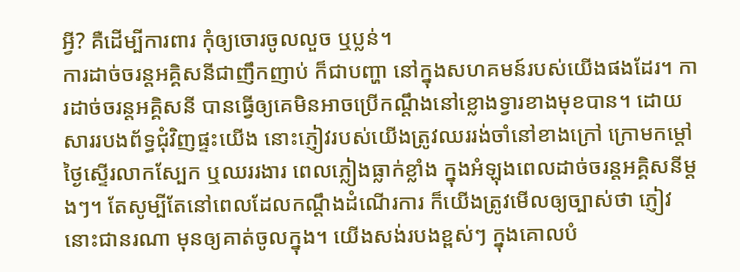អ្វី? គឺដើម្បីការពារ កុំឲ្យចោរចូលលួច ឬប្លន់។
ការដាច់ចរន្តអគ្គិសនីជាញឹកញាប់ ក៏ជាបញ្ហា នៅក្នុងសហគមន៍របស់យើងផងដែរ។ ការដាច់ចរន្តអគ្គិសនី បានធ្វើឲ្យគេមិនអាចប្រើកណ្ដឹងនៅខ្លោងទ្វារខាងមុខបាន។ ដោយសាររបងព័ទ្ធជុំវិញផ្ទះយើង នោះភ្ញៀវរបស់យើងត្រូវឈររង់ចាំនៅខាងក្រៅ ក្រោមកម្តៅថ្ងៃស្ទើរលាកស្បែក ឬឈររងារ ពេលភ្លៀងធ្លាក់ខ្លាំង ក្នុងអំឡុងពេលដាច់ចរន្តអគ្គិសនីម្ដងៗ។ តែសូម្បីតែនៅពេលដែលកណ្ដឹងដំណើរការ ក៏យើងត្រូវមើលឲ្យច្បាស់ថា ភ្ញៀវនោះជានរណា មុនឲ្យគាត់ចូលក្នុង។ យើងសង់របងខ្ពស់ៗ ក្នុងគោលបំ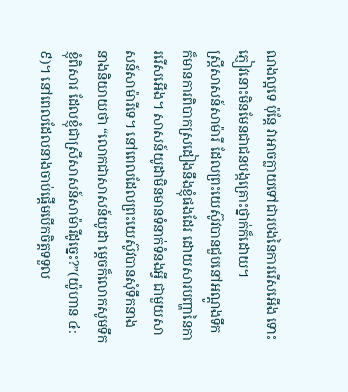ណងល្អទេ ប៉ុន្តែ វាអាចក្លាយទៅជារបងនៃការរើសអើង ទោះភ្ញៀវនោះមិនមែនជាជនបង្កគ្រោះថ្នាក់ក៏ដោយ។
ស្ដ្រីសាសន៍សាម៉ារី ដែលព្រះយេស៊ូវបានជួបនៅអណ្ដូងទឹក ក៏មានការពិបាកស្រដៀងនឹងខ្ញុំផងដែរ ដោយសារបញ្ហានៃការរើសអើង។ សាសន៍យូដាមិនមានទំនាក់ទំនងអ្វី ជាមួយសាសន៍សាម៉ារីទេ។ នៅពេលដែលព្រះយេស៊ូវបានសុំទឹកនាង នាងនិយាយថា “លោកជាសាសន៍យូដា ម្តេចក៏លោកសូមទឹកខ្ញុំពិសារ ដែលខ្ញុំជាស្រីសាសន៍សាម៉ារីដូច្នេះ?”(យ៉ូហាន ៤:៩)។ នៅពេលដែលនាងចាប់ផ្តើមបើកចិត្តទទួល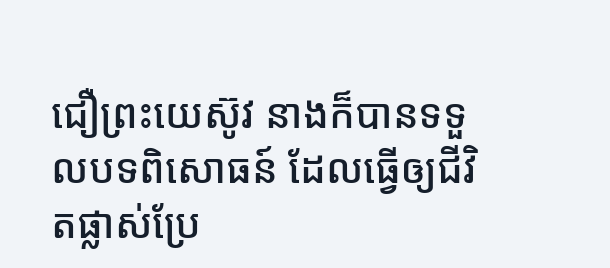ជឿព្រះយេស៊ូវ នាងក៏បានទទួលបទពិសោធន៍ ដែលធ្វើឲ្យជីវិតផ្លាស់ប្រែ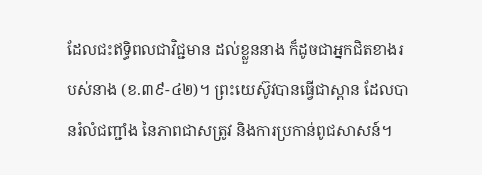ដែលជះឥទ្ធិពលជាវិជ្ជមាន ដល់ខ្លួននាង ក៏ដូចជាអ្នកជិតខាងរបស់នាង (ខ.៣៩-៤២)។ ព្រះយេស៊ូវបានធ្វើជាស្ពាន ដែលបានរំលំជញ្ជាំង នៃភាពជាសត្រូវ និងការប្រកាន់ពូជសាសន៍។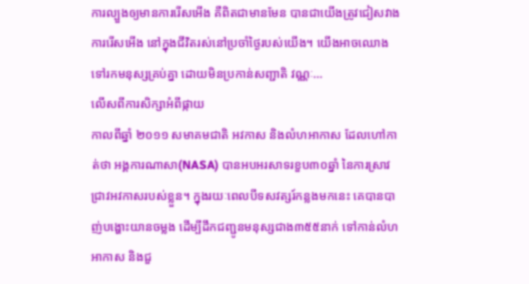ការល្បួងឲ្យមានការរើសអើង គឺពិតជាមានមែន បានជាយើងត្រូវជៀសវាងការរើសអើង នៅក្នុងជីវិតរស់នៅប្រចាំថ្ងៃរបស់យើង។ យើងអាចឈោងទៅរកមនុស្សគ្រប់គ្នា ដោយមិនប្រកាន់សញ្ជាតិ វណ្ណៈ…
លើសពីការសិក្សាអំពីផ្កាយ
កាលពីឆ្នាំ ២០១១ សមាគមជាតិ អវកាស និងលំហអាកាស ដែលហៅកាត់ថា អង្គការណាសា(NASA) បានអបអរសាទរខួប៣០ឆ្នាំ នៃការស្រាវជ្រាវអវកាសរបស់ខ្លួន។ ក្នុងរយៈពេលបីទសវត្សរ៍កន្លងមកនេះ គេបានបាញ់បង្ហោះយានចម្លង ដើម្បីដឹកជញ្ជូនមនុស្សជាង៣៥៥នាក់ ទៅកាន់លំហអាកាស និងជួ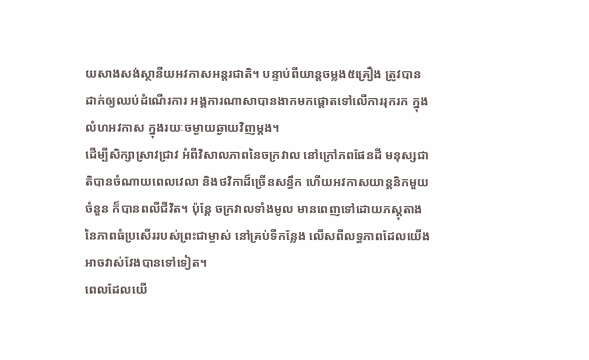យសាងសង់ស្ថានីយអវកាសអន្តរជាតិ។ បន្ទាប់ពីយាន្តចម្លង៥គ្រឿង ត្រូវបានដាក់ឲ្យឈប់ដំណើរការ អង្គការណាសាបានងាកមកផ្តោតទៅលើការរុករក ក្នុងលំហអវកាស ក្នុងរយៈចម្ងាយឆ្ងាយវិញម្តង។
ដើម្បីសិក្សាស្រាវជ្រាវ អំពីវិសាលភាពនៃចក្រវាល នៅក្រៅភពផែនដី មនុស្សជាតិបានចំណាយពេលវេលា និងថវិកាដ៏ច្រើនសន្ធឹក ហើយអវកាសយាន្តនិកមួយចំនួន ក៏បានពលីជីវិត។ ប៉ុន្តែ ចក្រវាលទាំងមូល មានពេញទៅដោយភស្តុតាងនៃភាពធំប្រសើររបស់ព្រះជាម្ចាស់ នៅគ្រប់ទីកន្លែង លើសពីលទ្ធភាពដែលយើងអាចវាស់វែងបានទៅទៀត។
ពេលដែលយើ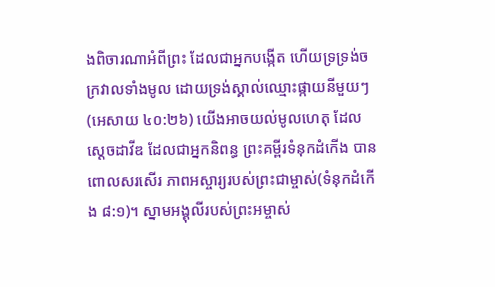ងពិចារណាអំពីព្រះ ដែលជាអ្នកបង្កើត ហើយទ្រទ្រង់ចក្រវាលទាំងមូល ដោយទ្រង់ស្គាល់ឈ្មោះផ្កាយនីមួយៗ (អេសាយ ៤០:២៦) យើងអាចយល់មូលហេតុ ដែលស្ដេចដាវីឌ ដែលជាអ្នកនិពន្ធ ព្រះគម្ពីរទំនុកដំកើង បានពោលសរសើរ ភាពអស្ចារ្យរបស់ព្រះជាម្ចាស់(ទំនុកដំកើង ៨:១)។ ស្នាមអង្គុលីរបស់ព្រះអម្ចាស់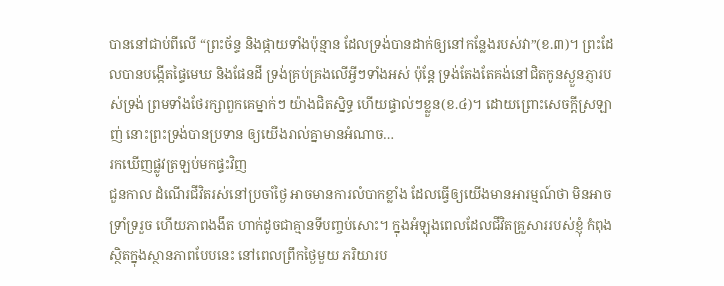បាននៅជាប់ពីលើ “ព្រះច័ន្ទ និងផ្កាយទាំងប៉ុន្មាន ដែលទ្រង់បានដាក់ឲ្យនៅកន្លែងរបស់វា”(ខ.៣)។ ព្រះដែលបានបង្កើតផ្ទៃមេឃ និងផែនដី ទ្រង់គ្រប់គ្រងលើអ្វីៗទាំងអស់ ប៉ុន្តែ ទ្រង់តែងតែគង់នៅជិតកូនស្ងួនភ្ញារបស់ទ្រង់ ព្រមទាំងថែរក្សាពួកគេម្នាក់ៗ យ៉ាងជិតស្និទ្ធ ហើយផ្ទាល់ៗខ្លួន(ខ.៤)។ ដោយព្រោះសេចក្ដីស្រឡាញ់ នោះព្រះទ្រង់បានប្រទាន ឲ្យយើងរាល់គ្នាមានអំណាច…
រកឃើញផ្លូវត្រឡប់មកផ្ទះវិញ
ជួនកាល ដំណើរជីវិតរស់នៅប្រចាំថ្ងៃ អាចមានការលំបាកខ្លាំង ដែលធ្វើឲ្យយើងមានអារម្មណ៍ថា មិនអាចទ្រាំទ្ររួច ហើយភាពងងឹត ហាក់ដូចជាគ្មានទីបញ្ចប់សោះ។ ក្នុងអំឡុងពេលដែលជីវិតគ្រួសាររបស់ខ្ញុំ កំពុងស្ថិតក្នុងស្ថានភាពបែបនេះ នៅពេលព្រឹកថ្ងៃមួយ ភរិយារប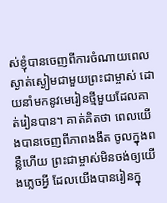ស់ខ្ញុំបានចេញពីការចំណាយពេលស្ងាត់ស្ងៀមជាមួយព្រះជាម្ចាស់ ដោយនាំមកនូវមេរៀនថ្មីមួយដែលគាត់រៀនបាន។ គាត់គិតថា ពេលយើងបានចេញពីភាពងងឹត ចូលក្នុងពន្លឺហើយ ព្រះជាម្ចាស់មិនចង់ឲ្យយើងភ្លេចអ្វី ដែលយើងបានរៀនក្នុ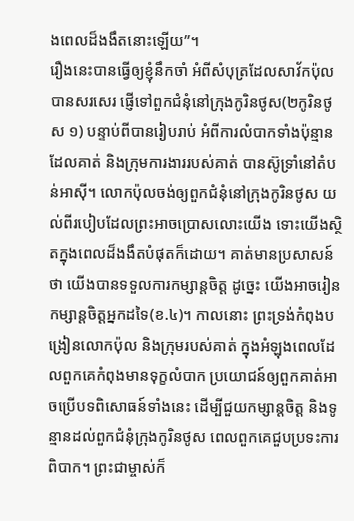ងពេលដ៏ងងឹតនោះឡើយ”។
រឿងនេះបានធ្វើឲ្យខ្ញុំនឹកចាំ អំពីសំបុត្រដែលសាវ័កប៉ុលបានសរសេរ ផ្ញើទៅពួកជំនុំនៅក្រុងកូរិនថូស(២កូរិនថូស ១) បន្ទាប់ពីបានរៀបរាប់ អំពីការលំបាកទាំងប៉ុន្មាន ដែលគាត់ និងក្រុមការងាររបស់គាត់ បានស៊ូទ្រាំនៅតំបន់អាស៊ី។ លោកប៉ុលចង់ឲ្យពួកជំនុំនៅក្រុងកូរិនថូស យល់ពីរបៀបដែលព្រះអាចប្រោសលោះយើង ទោះយើងស្ថិតក្នុងពេលដ៏ងងឹតបំផុតក៏ដោយ។ គាត់មានប្រសាសន៍ថា យើងបានទទួលការកម្សាន្តចិត្ត ដូច្នេះ យើងអាចរៀនកម្សាន្តចិត្តអ្នកដទៃ(ខ.៤)។ កាលនោះ ព្រះទ្រង់កំពុងបង្រៀនលោកប៉ុល និងក្រុមរបស់គាត់ ក្នុងអំឡុងពេលដែលពួកគេកំពុងមានទុក្ខលំបាក ប្រយោជន៍ឲ្យពួកគាត់អាចប្រើបទពិសោធន៍ទាំងនេះ ដើម្បីជួយកម្សាន្តចិត្ត និងទូន្មានដល់ពួកជំនុំក្រុងកូរិនថូស ពេលពួកគេជួបប្រទះការពិបាក។ ព្រះជាម្ចាស់ក៏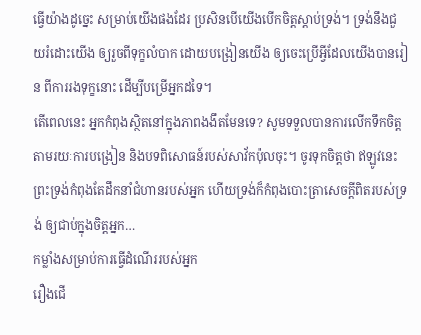ធ្វើយ៉ាងដូច្នេះ សម្រាប់យើងផងដែរ ប្រសិនបើយើងបើកចិត្តស្តាប់ទ្រង់។ ទ្រង់នឹងជួយរំដោះយើង ឲ្យរួចពីទុក្ខលំបាក ដោយបង្រៀនយើង ឲ្យចេះប្រើអ្វីដែលយើងបានរៀន ពីការរងទុក្ខនោះ ដើម្បីបម្រើអ្នកដទៃ។
តើពេលនេះ អ្នកកំពុងស្ថិតនៅក្នុងភាពងងឹតមែនទេ? សូមទទួលបានការលើកទឹកចិត្ត តាមរយៈការបង្រៀន និងបទពិសោធន៍របស់សាវ័កប៉ុលចុះ។ ចូរទុកចិត្តថា ឥឡូវនេះ ព្រះទ្រង់កំពុងតែដឹកនាំជំហានរបស់អ្នក ហើយទ្រង់ក៏កំពុងបោះត្រាសេចក្តីពិតរបស់ទ្រង់ ឲ្យជាប់ក្នុងចិត្តអ្នក…
កម្លាំងសម្រាប់ការធ្វើដំណើររបស់អ្នក
រឿងជើ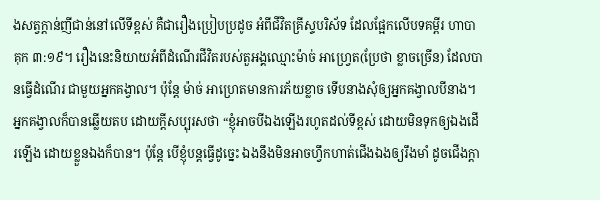ងសត្វក្តាន់ញីជាន់នៅលើទីខ្ពស់ គឺជារឿងប្រៀបប្រដូច អំពីជីវិតគ្រីស្ទបរិស័ទ ដែលផ្អែកលើបទគម្ពីរ ហាបាគុក ៣:១៩។ រឿងនេះនិយាយអំពីដំណើរជីវិតរបស់តួអង្គឈ្មោះម៉ាច់ អាហ្វ្រេត(ប្រែថា ខ្លាចច្រើន) ដែលបានធ្វើដំណើរ ជាមួយអ្នកគង្វាល។ ប៉ុន្តែ ម៉ាច់ អាហ្រេតមានការភ័យខ្លាច ទើបនាងសុំឲ្យអ្នកគង្វាលបីនាង។
អ្នកគង្វាលក៏បានឆ្លើយតប ដោយក្ដីសប្បុរសថា “ខ្ញុំអាចបីឯងឡើងរហូតដល់ទីខ្ពស់ ដោយមិនទុកឲ្យឯងដើរឡើង ដោយខ្លួនឯងក៏បាន។ ប៉ុន្តែ បើខ្ញុំបន្តធ្វើដូច្នេះ ឯងនឹងមិនអាចហ្វឹកហាត់ជើងឯងឲ្យរឹងមាំ ដូចជើងក្តា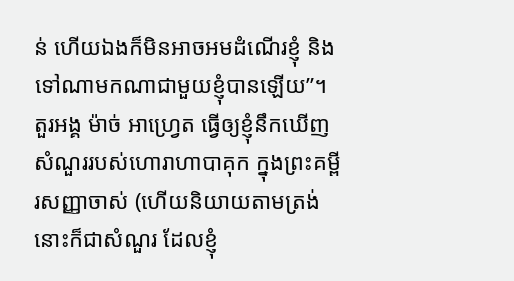ន់ ហើយឯងក៏មិនអាចអមដំណើរខ្ញុំ និងទៅណាមកណាជាមួយខ្ញុំបានឡើយ”។
តួរអង្គ ម៉ាច់ អាហ្រ្វេត ធ្វើឲ្យខ្ញុំនឹកឃើញ សំណួររបស់ហោរាហាបាគុក ក្នុងព្រះគម្ពីរសញ្ញាចាស់ (ហើយនិយាយតាមត្រង់ នោះក៏ជាសំណួរ ដែលខ្ញុំ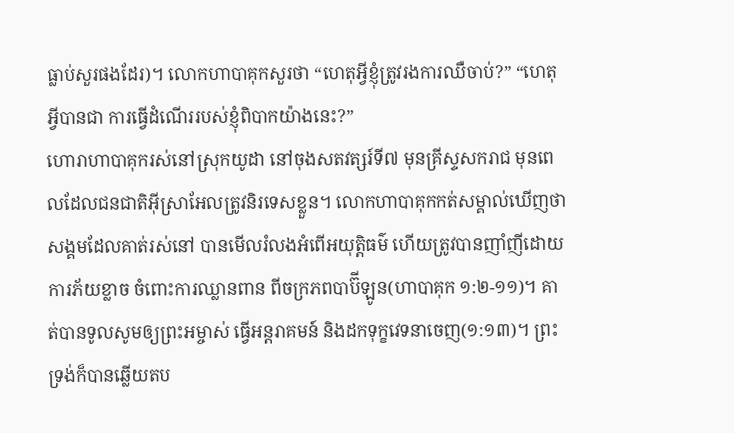ធ្លាប់សួរផងដែរ)។ លោកហាបាគុកសួរថា “ហេតុអ្វីខ្ញុំត្រូវរងការឈឺចាប់?” “ហេតុអ្វីបានជា ការធ្វើដំណើររបស់ខ្ញុំពិបាកយ៉ាងនេះ?”
ហោរាហាបាគុករស់នៅស្រុកយូដា នៅចុងសតវត្សរ៍ទី៧ មុនគ្រីស្ទសករាជ មុនពេលដែលជនជាតិអ៊ីស្រាអែលត្រូវនិរទេសខ្លួន។ លោកហាបាគុកកត់សម្គាល់ឃើញថា សង្គមដែលគាត់រស់នៅ បានមើលរំលងអំពើអយុត្ដិធម៌ ហើយត្រូវបានញាំញីដោយការភ័យខ្លាច ចំពោះការឈ្លានពាន ពីចក្រភពបាប៊ីឡូន(ហាបាគុក ១:២-១១)។ គាត់បានទូលសូមឲ្យព្រះអម្ចាស់ ធ្វើអន្ដរាគមន៍ និងដកទុក្ខវេទនាចេញ(១:១៣)។ ព្រះទ្រង់ក៏បានឆ្លើយតប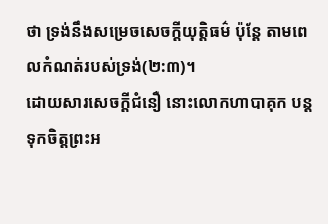ថា ទ្រង់នឹងសម្រេចសេចក្តីយុត្តិធម៌ ប៉ុន្តែ តាមពេលកំណត់របស់ទ្រង់(២:៣)។
ដោយសារសេចក្ដីជំនឿ នោះលោកហាបាគុក បន្តទុកចិត្តព្រះអ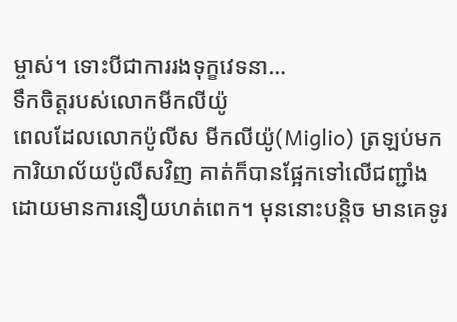ម្ចាស់។ ទោះបីជាការរងទុក្ខវេទនា…
ទឹកចិត្តរបស់លោកមីកលីយ៉ូ
ពេលដែលលោកប៉ូលីស មីកលីយ៉ូ(Miglio) ត្រឡប់មកការិយាល័យប៉ូលីសវិញ គាត់ក៏បានផ្អែកទៅលើជញ្ជាំង ដោយមានការនឿយហត់ពេក។ មុននោះបន្តិច មានគេទូរ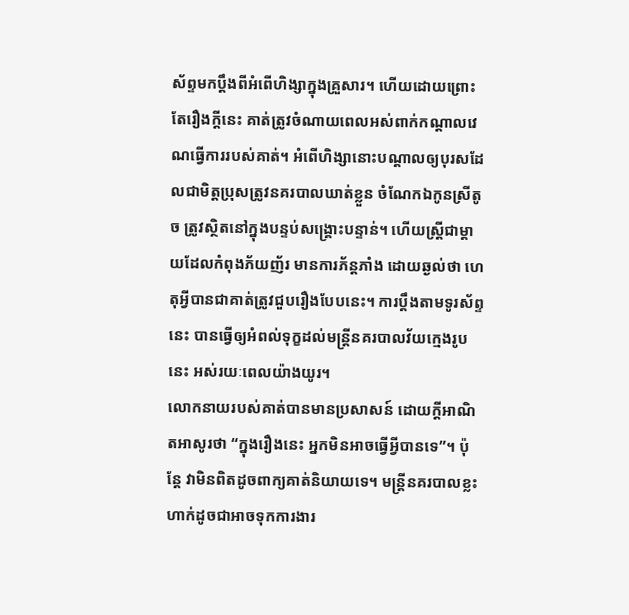ស័ព្ទមកប្តឹងពីអំពើហិង្សាក្នុងគ្រួសារ។ ហើយដោយព្រោះតែរឿងក្ដីនេះ គាត់ត្រូវចំណាយពេលអស់ពាក់កណ្ដាលវេណធ្វើការរបស់គាត់។ អំពើហិង្សានោះបណ្តាលឲ្យបុរសដែលជាមិត្តប្រុសត្រូវនគរបាលឃាត់ខ្លួន ចំណែកឯកូនស្រីតូច ត្រូវស្ថិតនៅក្នុងបន្ទប់សង្គ្រោះបន្ទាន់។ ហើយស្រ្តីជាម្ដាយដែលកំពុងភ័យញ័រ មានការភ័ន្តភាំង ដោយឆ្ងល់ថា ហេតុអ្វីបានជាគាត់ត្រូវជួបរឿងបែបនេះ។ ការប្តឹងតាមទូរស័ព្ទនេះ បានធ្វើឲ្យអំពល់ទុក្ខដល់មន្រ្តីនគរបាលវ័យក្មេងរូបនេះ អស់រយៈពេលយ៉ាងយូរ។
លោកនាយរបស់គាត់បានមានប្រសាសន៍ ដោយក្ដីអាណិតអាសូរថា “ក្នុងរឿងនេះ អ្នកមិនអាចធ្វើអ្វីបានទេ”។ ប៉ុន្តែ វាមិនពិតដូចពាក្យគាត់និយាយទេ។ មន្ត្រីនគរបាលខ្លះ ហាក់ដូចជាអាចទុកការងារ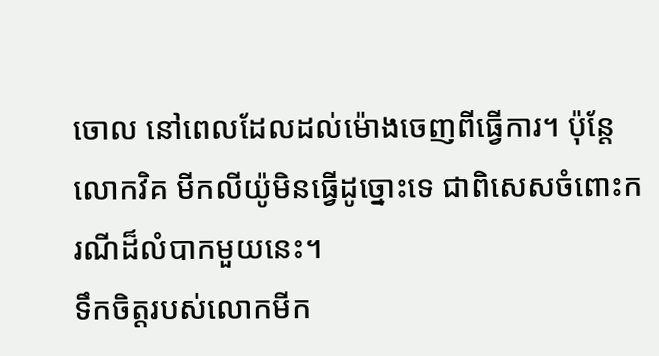ចោល នៅពេលដែលដល់ម៉ោងចេញពីធ្វើការ។ ប៉ុន្តែ លោកវិគ មីកលីយ៉ូមិនធ្វើដូច្នោះទេ ជាពិសេសចំពោះករណីដ៏លំបាកមួយនេះ។
ទឹកចិត្តរបស់លោកមីក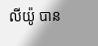លីយ៉ូ បាន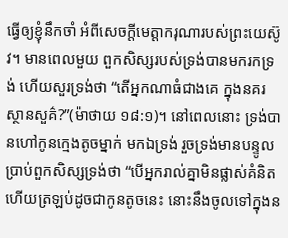ធ្វើឲ្យខ្ញុំនឹកចាំ អំពីសេចក្ដីមេត្ដាករុណារបស់ព្រះយេស៊ូវ។ មានពេលមួយ ពួកសិស្សរបស់ទ្រង់បានមករកទ្រង់ ហើយសួរទ្រង់ថា “តើអ្នកណាធំជាងគេ ក្នុងនគរស្ថានសួគ៌?”(ម៉ាថាយ ១៨:១)។ នៅពេលនោះ ទ្រង់បានហៅកូនក្មេងតូចម្នាក់ មកឯទ្រង់ រួចទ្រង់មានបន្ទូលប្រាប់ពួកសិស្សទ្រង់ថា “បើអ្នករាល់គ្នាមិនផ្លាស់គំនិត ហើយត្រឡប់ដូចជាកូនតូចនេះ នោះនឹងចូលទៅក្នុងន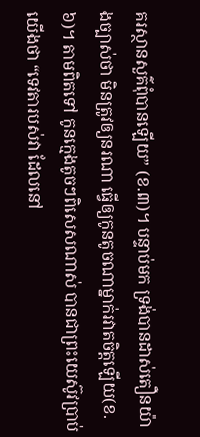គរស្ថានសួគ៌ពុំបានឡើយ” (ខ.៣)។ បន្ទាប់មក ទ្រង់បានដាស់តឿនយ៉ាងច្បាស់ថា មិនត្រូវឲ្យនរណា ធ្វើឲ្យកូនតូចណាម្នាក់រវាតចិត្តឡើយ(ខ.៦)។ តាមពិតទៅ កូនក្មេងតូចៗពិសេសណាស់ បានជាព្រះយេស៊ូវប្រាប់យើងថា “ទេវតារបស់វា ដែលនៅ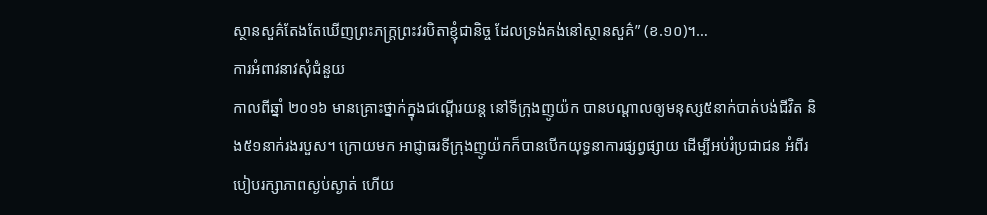ស្ថានសួគ៌តែងតែឃើញព្រះភក្រ្តព្រះវរបិតាខ្ញុំជានិច្ច ដែលទ្រង់គង់នៅស្ថានសួគ៌” (ខ.១០)។…
ការអំពាវនាវសុំជំនួយ
កាលពីឆ្នាំ ២០១៦ មានគ្រោះថ្នាក់ក្នុងជណ្ដើរយន្ត នៅទីក្រុងញូយ៉ក បានបណ្តាលឲ្យមនុស្ស៥នាក់បាត់បង់ជីវិត និង៥១នាក់រងរបួស។ ក្រោយមក អាជ្ញាធរទីក្រុងញូយ៉កក៏បានបើកយុទ្ធនាការផ្សព្វផ្សាយ ដើម្បីអប់រំប្រជាជន អំពីរបៀបរក្សាភាពស្ងប់ស្ងាត់ ហើយ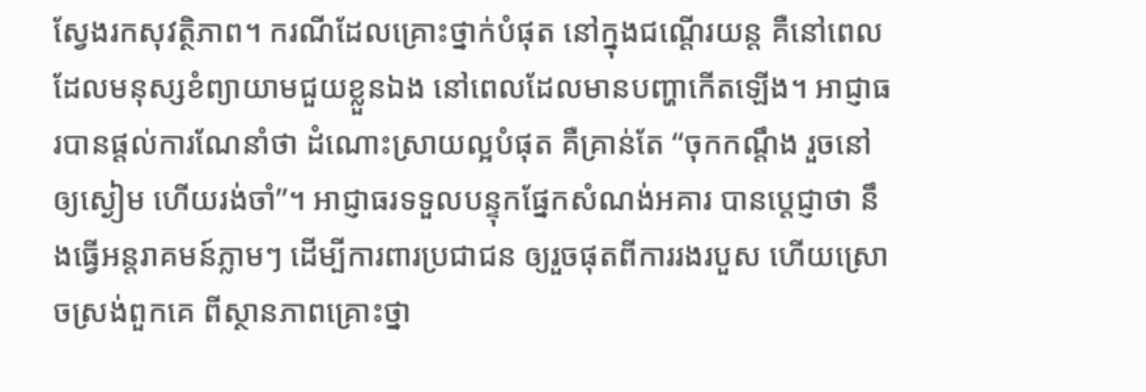ស្វែងរកសុវត្ថិភាព។ ករណីដែលគ្រោះថ្នាក់បំផុត នៅក្នុងជណ្តើរយន្ត គឺនៅពេលដែលមនុស្សខំព្យាយាមជួយខ្លួនឯង នៅពេលដែលមានបញ្ហាកើតឡើង។ អាជ្ញាធរបានផ្តល់ការណែនាំថា ដំណោះស្រាយល្អបំផុត គឺគ្រាន់តែ “ចុកកណ្ដឹង រួចនៅឲ្យស្ងៀម ហើយរង់ចាំ”។ អាជ្ញាធរទទួលបន្ទុកផ្នែកសំណង់អគារ បានប្ដេជ្ញាថា នឹងធ្វើអន្តរាគមន៍ភ្លាមៗ ដើម្បីការពារប្រជាជន ឲ្យរួចផុតពីការរងរបួស ហើយស្រោចស្រង់ពួកគេ ពីស្ថានភាពគ្រោះថ្នា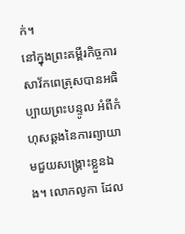ក់។
នៅក្នុងព្រះគម្ពីរកិច្ចការ សាវ័កពេត្រុសបានអធិប្បាយព្រះបន្ទូល អំពីកំហុសឆ្គងនៃការព្យាយាមជួយសង្រ្គោះខ្លួនឯង។ លោកលូកា ដែល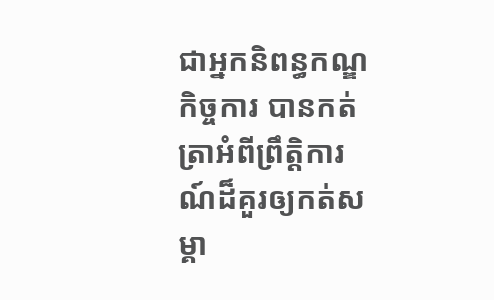ជាអ្នកនិពន្ធកណ្ឌកិច្ចការ បានកត់ត្រាអំពីព្រឹតិ្តការណ៍ដ៏គួរឲ្យកត់សម្គា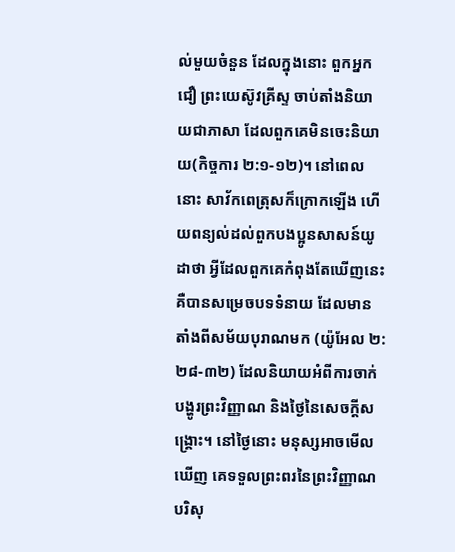ល់មួយចំនួន ដែលក្នុងនោះ ពួកអ្នកជឿ ព្រះយេស៊ូវគ្រីស្ទ ចាប់តាំងនិយាយជាភាសា ដែលពួកគេមិនចេះនិយាយ(កិច្ចការ ២:១-១២)។ នៅពេលនោះ សាវ័កពេត្រុសក៏ក្រោកឡើង ហើយពន្យល់ដល់ពួកបងប្អូនសាសន៍យូដាថា អ្វីដែលពួកគេកំពុងតែឃើញនេះ គឺបានសម្រេចបទទំនាយ ដែលមានតាំងពីសម័យបុរាណមក (យ៉ូអែល ២:២៨-៣២) ដែលនិយាយអំពីការចាក់បង្ហូរព្រះវិញ្ញាណ និងថ្ងៃនៃសេចក្តីសង្រ្គោះ។ នៅថ្ងៃនោះ មនុស្សអាចមើលឃើញ គេទទួលព្រះពរនៃព្រះវិញ្ញាណបរិសុ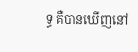ទ្ធ គឺបានឃើញនៅ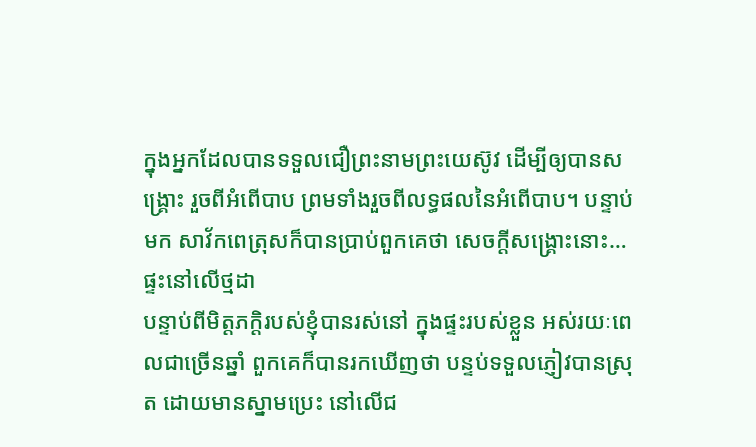ក្នុងអ្នកដែលបានទទួលជឿព្រះនាមព្រះយេស៊ូវ ដើម្បីឲ្យបានសង្រ្គោះ រួចពីអំពើបាប ព្រមទាំងរួចពីលទ្ធផលនៃអំពើបាប។ បន្ទាប់មក សាវ័កពេត្រុសក៏បានប្រាប់ពួកគេថា សេចក្តីសង្រ្គោះនោះ…
ផ្ទះនៅលើថ្មដា
បន្ទាប់ពីមិត្តភក្តិរបស់ខ្ញុំបានរស់នៅ ក្នុងផ្ទះរបស់ខ្លួន អស់រយៈពេលជាច្រើនឆ្នាំ ពួកគេក៏បានរកឃើញថា បន្ទប់ទទួលភ្ញៀវបានស្រុត ដោយមានស្នាមប្រេះ នៅលើជ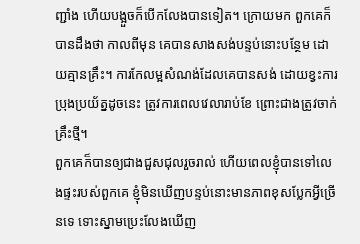ញ្ជាំង ហើយបង្អួចក៏បើកលែងបានទៀត។ ក្រោយមក ពួកគេក៏បានដឹងថា កាលពីមុន គេបានសាងសង់បន្ទប់នោះបន្ថែម ដោយគ្មានគ្រឹះ។ ការកែលម្អសំណង់ដែលគេបានសង់ ដោយខ្វះការប្រុងប្រយ័ត្នដូចនេះ ត្រូវការពេលវេលារាប់ខែ ព្រោះជាងត្រូវចាក់គ្រឹះថ្មី។
ពួកគេក៏បានឲ្យជាងជួសជុលរួចរាល់ ហើយពេលខ្ញុំបានទៅលេងផ្ទះរបស់ពួកគេ ខ្ញុំមិនឃើញបន្ទប់នោះមានភាពខុសប្លែកអ្វីច្រើនទេ ទោះស្នាមប្រេះលែងឃើញ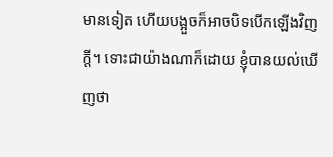មានទៀត ហើយបង្អួចក៏អាចបិទបើកឡើងវិញក្តី។ ទោះជាយ៉ាងណាក៏ដោយ ខ្ញុំបានយល់ឃើញថា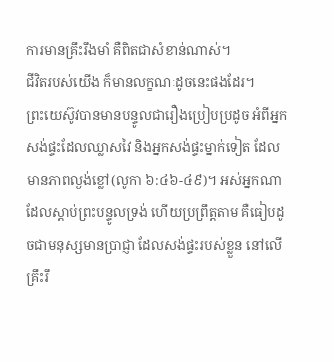ការមានគ្រឹះរឹងមាំ គឺពិតជាសំខាន់ណាស់។
ជីវិតរបស់យើង ក៏មានលក្ខណៈដូចនេះផងដែរ។
ព្រះយេស៊ូវបានមានបន្ទូលជារឿងប្រៀបប្រដូច អំពីអ្នកសង់ផ្ទះដែលឈ្លាសវៃ និងអ្នកសង់ផ្ទះម្នាក់ទៀត ដែលមានភាពល្ងង់ខ្លៅ(លូកា ៦:៤៦-៤៩)។ អស់អ្នកណាដែលស្ដាប់ព្រះបន្ទូលទ្រង់ ហើយប្រព្រឹត្តតាម គឺធៀបដូចជាមនុស្សមានប្រាជ្ញា ដែលសង់ផ្ទះរបស់ខ្លួន នៅលើគ្រឹះរឹ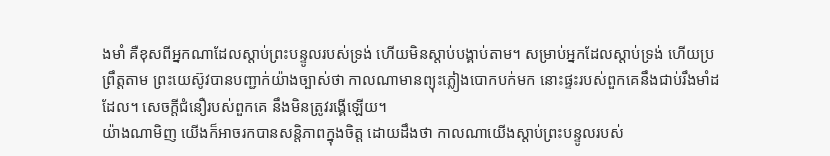ងមាំ គឺខុសពីអ្នកណាដែលស្ដាប់ព្រះបន្ទូលរបស់ទ្រង់ ហើយមិនស្តាប់បង្គាប់តាម។ សម្រាប់អ្នកដែលស្ដាប់ទ្រង់ ហើយប្រព្រឹត្តតាម ព្រះយេស៊ូវបានបញ្ជាក់យ៉ាងច្បាស់ថា កាលណាមានព្យុះភ្លៀងបោកបក់មក នោះផ្ទះរបស់ពួកគេនឹងជាប់រឹងមាំដដែល។ សេចក្តីជំនឿរបស់ពួកគេ នឹងមិនត្រូវរង្គើឡើយ។
យ៉ាងណាមិញ យើងក៏អាចរកបានសន្តិភាពក្នុងចិត្ត ដោយដឹងថា កាលណាយើងស្ដាប់ព្រះបន្ទូលរបស់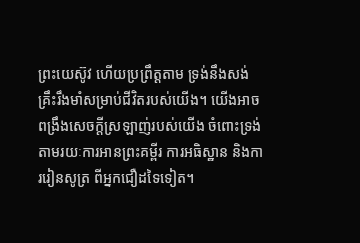ព្រះយេស៊ូវ ហើយប្រព្រឹត្តតាម ទ្រង់នឹងសង់គ្រឹះរឹងមាំសម្រាប់ជីវិតរបស់យើង។ យើងអាចពង្រឹងសេចក្តីស្រឡាញ់របស់យើង ចំពោះទ្រង់ តាមរយៈការអានព្រះគម្ពីរ ការអធិស្ឋាន និងការរៀនសូត្រ ពីអ្នកជឿដទៃទៀត។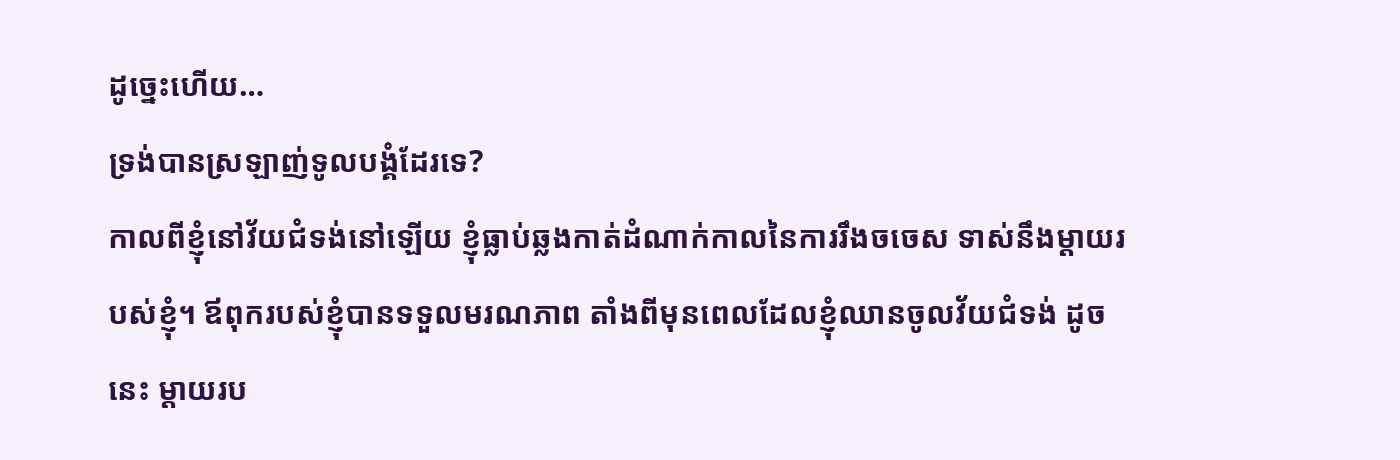ដូច្នេះហើយ…
ទ្រង់បានស្រឡាញ់ទូលបង្គំដែរទេ?
កាលពីខ្ញុំនៅវ័យជំទង់នៅឡើយ ខ្ញុំធ្លាប់ឆ្លងកាត់ដំណាក់កាលនៃការរឹងចចេស ទាស់នឹងម្ដាយរបស់ខ្ញុំ។ ឪពុករបស់ខ្ញុំបានទទួលមរណភាព តាំងពីមុនពេលដែលខ្ញុំឈានចូលវ័យជំទង់ ដូចនេះ ម្តាយរប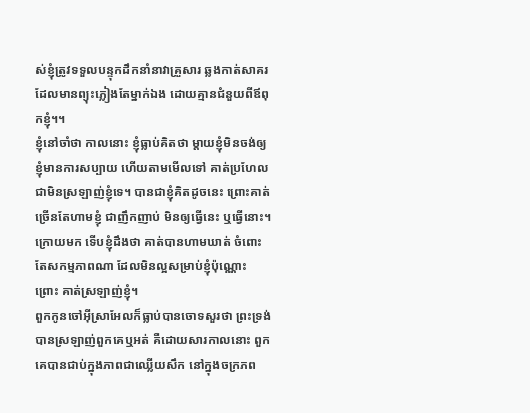ស់ខ្ញុំត្រូវទទួលបន្ទុកដឹកនាំនាវាគ្រួសារ ឆ្លងកាត់សាគរដែលមានព្យុះភ្លៀងតែម្នាក់ឯង ដោយគ្មានជំនួយពីឪពុកខ្ញុំ។។
ខ្ញុំនៅចាំថា កាលនោះ ខ្ញុំធ្លាប់គិតថា ម្តាយខ្ញុំមិនចង់ឲ្យខ្ញុំមានការសប្បាយ ហើយតាមមើលទៅ គាត់ប្រហែលជាមិនស្រឡាញ់ខ្ញុំទេ។ បានជាខ្ញុំគិតដូចនេះ ព្រោះគាត់ច្រើនតែហាមខ្ញុំ ជាញឹកញាប់ មិនឲ្យធ្វើនេះ ឬធ្វើនោះ។ ក្រោយមក ទើបខ្ញុំដឹងថា គាត់បានហាមឃាត់ ចំពោះតែសកម្មភាពណា ដែលមិនល្អសម្រាប់ខ្ញុំប៉ុណ្ណោះ ព្រោះ គាត់ស្រឡាញ់ខ្ញុំ។
ពួកកូនចៅអ៊ីស្រាអែលក៏ធ្លាប់បានចោទសួរថា ព្រះទ្រង់បានស្រឡាញ់ពួកគេឬអត់ គឺដោយសារកាលនោះ ពួកគេបានជាប់ក្នុងភាពជាឈ្លើយសឹក នៅក្នុងចក្រភព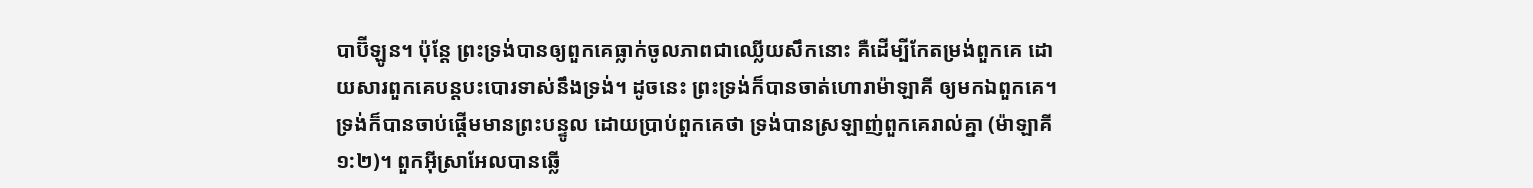បាប៊ីឡូន។ ប៉ុន្តែ ព្រះទ្រង់បានឲ្យពួកគេធ្លាក់ចូលភាពជាឈ្លើយសឹកនោះ គឺដើម្បីកែតម្រង់ពួកគេ ដោយសារពួកគេបន្តបះបោរទាស់នឹងទ្រង់។ ដូចនេះ ព្រះទ្រង់ក៏បានចាត់ហោរាម៉ាឡាគី ឲ្យមកឯពួកគេ។ ទ្រង់ក៏បានចាប់ផ្តើមមានព្រះបន្ទូល ដោយប្រាប់ពួកគេថា ទ្រង់បានស្រឡាញ់ពួកគេរាល់គ្នា (ម៉ាឡាគី ១:២)។ ពួកអ៊ីស្រាអែលបានឆ្លើ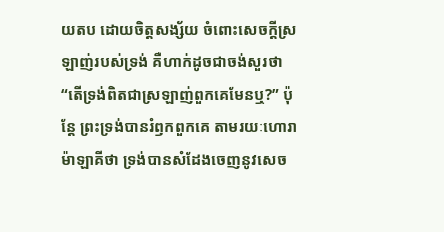យតប ដោយចិត្តសង្ស័យ ចំពោះសេចក្តីស្រឡាញ់របស់ទ្រង់ គឺហាក់ដូចជាចង់សួរថា “តើទ្រង់ពិតជាស្រឡាញ់ពួកគេមែនឬ?” ប៉ុន្តែ ព្រះទ្រង់បានរំឭកពួកគេ តាមរយៈហោរាម៉ាឡាគីថា ទ្រង់បានសំដែងចេញនូវសេច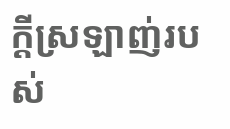ក្តីស្រឡាញ់របស់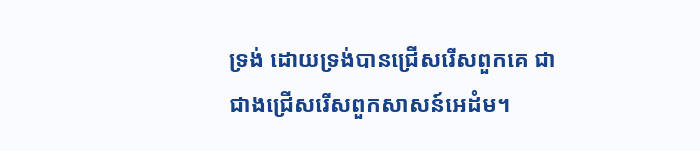ទ្រង់ ដោយទ្រង់បានជ្រើសរើសពួកគេ ជាជាងជ្រើសរើសពួកសាសន៍អេដំម។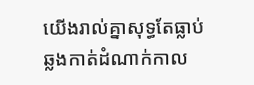យើងរាល់គ្នាសុទ្ធតែធ្លាប់ឆ្លងកាត់ដំណាក់កាល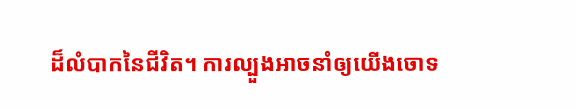ដ៏លំបាកនៃជីវិត។ ការល្បួងអាចនាំឲ្យយើងចោទ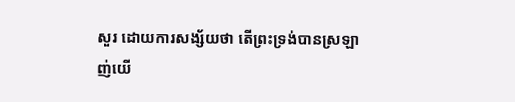សួរ ដោយការសង្ស័យថា តើព្រះទ្រង់បានស្រឡាញ់យើ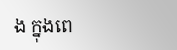ង ក្នុងពេ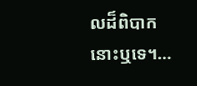លដ៏ពិបាកនោះឬទេ។…